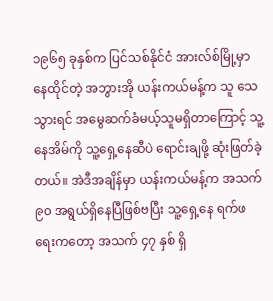၁၉၆၅ ခုနှစ်က ပြင်သစ်နိုင်ငံ အားလ်စ်မြို့မှာ နေထိုင်တဲ့ အဘွားအို ယန်းကယ်မန့်က သူ သေသွားရင် အမွေဆက်ခံမယ့်သူမရှိတာကြောင့် သူ့နေအိမ်ကို သူ့ရှေ့နေဆီပဲ ရောင်းချဖို့ ဆုံးဖြတ်ခဲ့တယ်။ အဲဒီအချိန်မှာ ယန်းကယ်မန့်က အသက် ၉၀ အရွယ်ရှိနေပြီဖြစ်ဗပြီး သူ့ရှေ့နေ ရက်ဖရေးကတော့ အသက် ၄၇ နှစ် ရှိ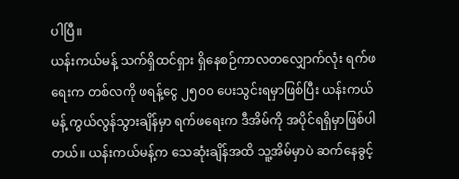ပါပြီ။
ယန်းကယ်မန့် သက်ရှိထင်ရှား ရှိနေစဉ်ကာလတလျှောက်လုံး ရက်ဖရေးက တစ်လကို ဖရန့်ငွေ ၂၅၀၀ ပေးသွင်းရမှာဖြစ်ပြီး ယန်းကယ်မန့် ကွယ်လွန်သွားချိန်မှာ ရက်ဖရေးက ဒီအိမ်ကို အပိုင်ရရှိမှာဖြစ်ပါတယ်။ ယန်းကယ်မန့်က သေဆုံးချိန်အထိ သူ့အိမ်မှာပဲ ဆက်နေခွင့်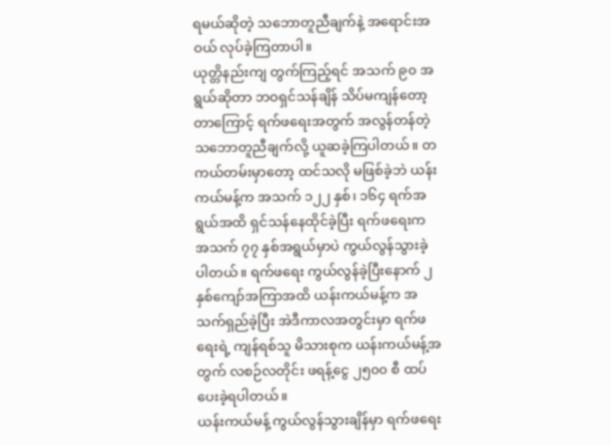ရမယ်ဆိုတဲ့ သဘောတူညီချက်နဲ့ အရောင်းအဝယ် လုပ်ခဲ့ကြတာပါ။
ယုတ္တိနည်းကျ တွက်ကြည့်ရင် အသက် ၉၀ အရွယ်ဆိုတာ ဘဝရှင်သန်ချိန် သိပ်မကျန်တော့တာကြောင့် ရက်ဖရေးအတွက် အလွန်တန်တဲ့ သဘောတူညီချက်လို့ ယူဆခဲ့ကြပါတယ်။ တကယ်တမ်းမှာတော့ ထင်သလို မဖြစ်ခဲ့ဘဲ ယန်းကယ်မန့်က အသက် ၁၂၂ နှစ်၊ ၁၆၄ ရက်အရွယ်အထိ ရှင်သန်နေထိုင်ခဲ့ပြီး ရက်ဖရေးက အသက် ၇၇ နှစ်အရွယ်မှာပဲ ကွယ်လွန်သွားခဲ့ပါတယ်။ ရက်ဖရေး ကွယ်လွန်ခဲ့ပြီးနောက် ၂ နှစ်ကျော်အကြာအထိ ယန်းကယ်မန့်က အသက်ရှည်ခဲ့ပြီး အဲဒီကာလအတွင်းမှာ ရက်ဖရေးရဲ့ ကျန်ရစ်သူ မိသားစုက ယန်းကယ်မန့်အတွက် လစဉ်လတိုင်း ဖရန့်ငွေ ၂၅၀၀ စီ ထပ်ပေးခဲ့ရပါတယ်။
ယန်းကယ်မန့် ကွယ်လွန်သွားချိန်မှာ ရက်ဖရေး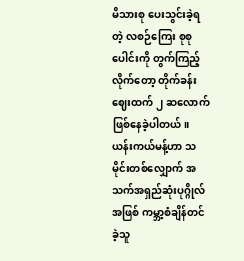မိသားစု ပေးသွင်းခဲ့ရတဲ့ လစဉ်ကြေး စုစုပေါင်းကို တွက်ကြည့်လိုက်တော့ တိုက်ခန်းဈေးထက် ၂ ဆလောက် ဖြစ်နေခဲ့ပါတယ်။ ယန်းကယ်မန့်ဟာ သမိုင်းတစ်လျှောက် အသက်အရှည်ဆုံးပုဂ္ဂိုလ်အဖြစ် ကမ္ဘာ့စံချိန်တင်ခဲ့သူ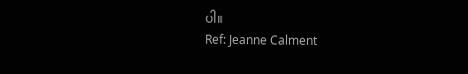ပါ။
Ref: Jeanne Calment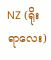NZ (ရိုးရာလေး)